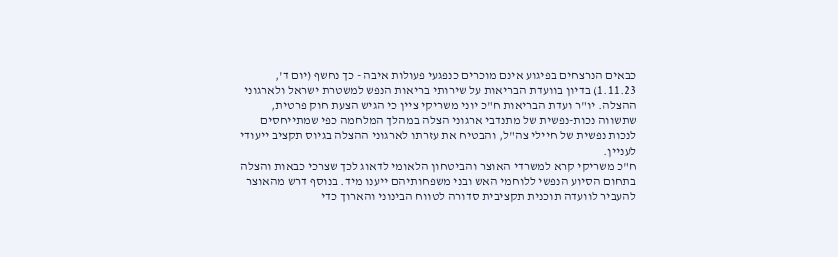כבאים הנרצחים בפיגוע אינם מוכרים כנפגעי פעולות איבה - כך נחשף (יום ד', 1.11.23) בדיון בוועדת הבריאות על שירותי בריאות הנפש למשטרת ישראל ולארגוני ההצלה. יו"ר ועדת הבריאות ח"כ יוני משריקי ציין כי הגיש הצעת חוק פרטית, שתשווה נכות-נפשית של מתנדבי ארגוני הצלה במהלך המלחמה כפי שמתייחסים לנכות נפשית של חיילי צה"ל, והבטיח את עזרתו לארגוני ההצלה בגיוס תקציב ייעודי לעניין.
ח"כ משריקי קרא למשרדי האוצר והביטחון הלאומי לדאוג לכך שצרכי כבאות והצלה בתחום הסיוע הנפשי ללוחמי האש ובני משפחותיהם ייענו מיד. בנוסף דרש מהאוצר להעביר לוועדה תוכנית תקציבית סדורה לטווח הבינוני והארוך כדי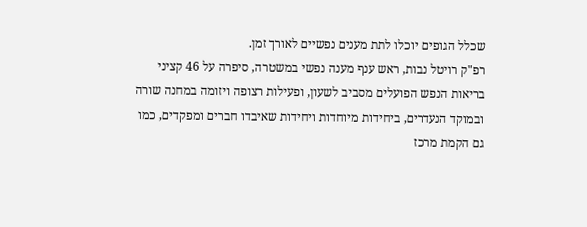שכלל הגופים יוכלו לתת מענים נפשיים לאורך זמן.
רפ"ק רויטל נבות, ראש ענף מענה נפשי במשטרה, סיפרה על 46 קציני בריאות הנפש הפועלים מסביב לשעון, ופעילות רצופה ויזומה במחנה שורה ובמוקד הנעדרים, ביחידות מיוחדות ויחידות שאיבדו חברים ומפקדים, כמו גם הקמת מרכז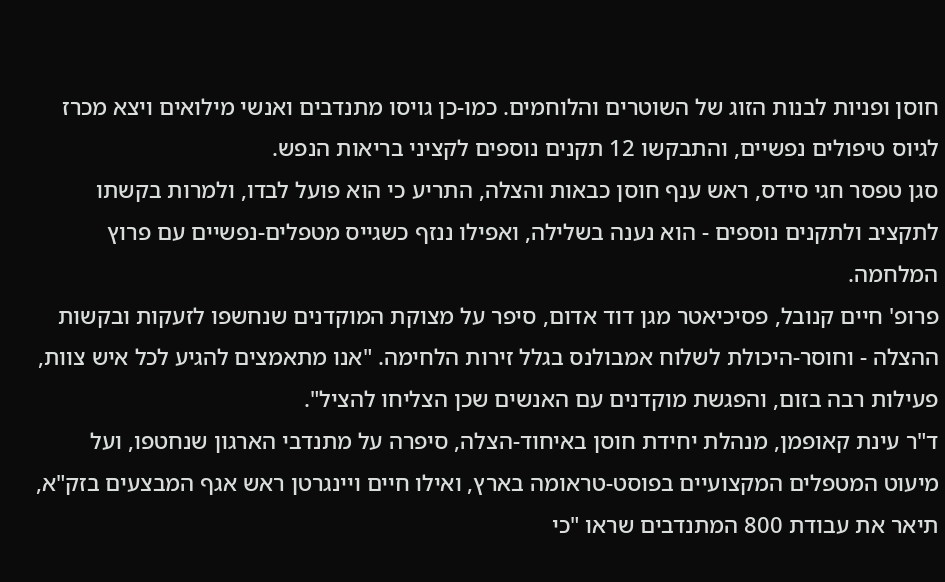חוסן ופניות לבנות הזוג של השוטרים והלוחמים. כמו-כן גויסו מתנדבים ואנשי מילואים ויצא מכרז לגיוס טיפולים נפשיים, והתבקשו 12 תקנים נוספים לקציני בריאות הנפש.
סגן טפסר חגי סידס, ראש ענף חוסן כבאות והצלה, התריע כי הוא פועל לבדו, ולמרות בקשתו לתקציב ולתקנים נוספים - הוא נענה בשלילה, ואפילו ננזף כשגייס מטפלים-נפשיים עם פרוץ המלחמה.
פרופ' חיים קנובל, פסיכיאטר מגן דוד אדום, סיפר על מצוקת המוקדנים שנחשפו לזעקות ובקשות ההצלה - וחוסר-היכולת לשלוח אמבולנס בגלל זירות הלחימה. "אנו מתאמצים להגיע לכל איש צוות, פעילות רבה בזום, והפגשת מוקדנים עם האנשים שכן הצליחו להציל".
ד"ר עינת קאופמן, מנהלת יחידת חוסן באיחוד-הצלה, סיפרה על מתנדבי הארגון שנחטפו, ועל מיעוט המטפלים המקצועיים בפוסט-טראומה בארץ, ואילו חיים ויינגרטן ראש אגף המבצעים בזק"א, תיאר את עבודת 800 המתנדבים שראו "כי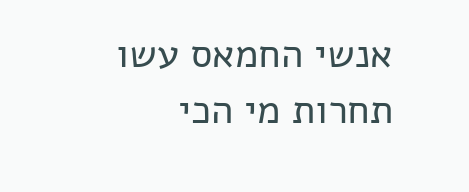אנשי החמאס עשו תחרות מי הכי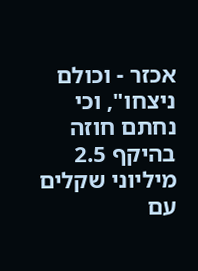אכזר - וכולם ניצחו", וכי נחתם חוזה בהיקף 2.5 מיליוני שקלים עם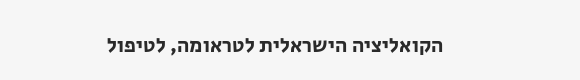הקואליציה הישראלית לטראומה, לטיפול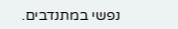נפשי במתנדבים.